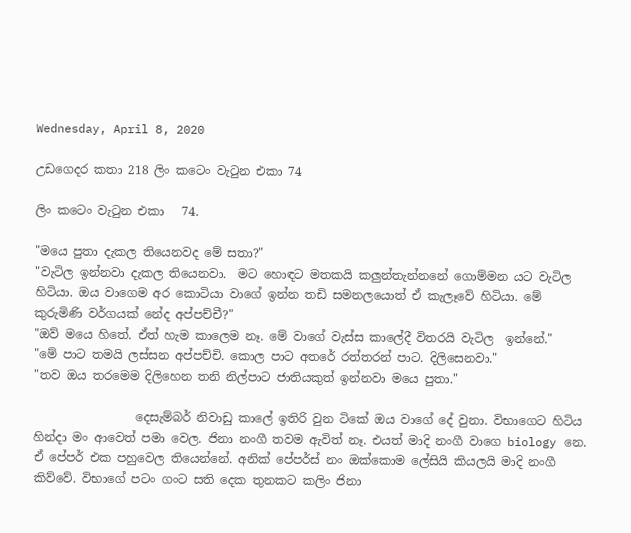Wednesday, April 8, 2020

උඩගෙදර කතා 218 ලිං කටෙං වැටුන එකා 74

ලිං කටෙං වැටුන එකා   74.

"මයෙ පුතා දැකල තියෙනවද මේ සතා?"
"වැටිල ඉන්නවා දැකල තියෙනවා.  මට හොඳට මතකයි කලුන්තැන්නනේ ගොම්මන යට වැටිල හිටියා. ඔය වාගෙම අර කොටියා වාගේ ඉන්න තඩි සමනලයොත් ඒ කැලෑවේ හිටියා. මේ කුරුමිණි වර්ගයක් නේද අප්පච්චී?"
"ඔව් මයෙ හිතේ. ඒත් හැම කාලෙම නෑ. මේ වාගේ වැස්ස කාලේදී විතරයි වැටිල  ඉන්නේ."
"මේ පාට තමයි ලස්සන අප්පච්චි. කොල පාට අතරේ රත්තරන් පාට. දිලිසෙනවා."
"තව ඔය තරමෙම දිලිහෙන තනි නිල්පාට ජාතියකුත් ඉන්නවා මයෙ පුතා."

                 දෙසැම්බර් නිවාඩු කාලේ ඉතිරි වුන ටිකේ ඔය වාගේ දේ වුනා. විභාගෙට හිටිය හින්දා මං ආවෙත් පමා වෙල. ජිනා නංගී තවම ඇවිත් නෑ. එයත් මාදි නංගී වාගෙ biology නෙ. ඒ පේපර් එක පහුවෙල තියෙන්නේ. අනික් පේපර්ස් නං ඔක්කොම ලේසියි කියලයි මාදි නංගී කිව්වේ. විභාගේ පටං ගංට සති දෙක තුනකට කලිං ජිනා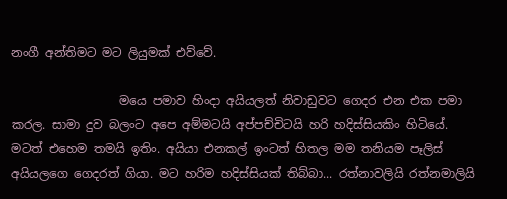නංගී අන්තිමට මට ලියුමක් එව්වේ.

                  මයෙ පමාව හිංදා අයියලත් නිවාඩුවට ගෙදර එන එක පමා කරල. සාමා දුව බලංට අපෙ අම්මටයි අප්පච්චිටයි හරි හදිස්සියකිං හිටියේ. මටත් එහෙම තමයි ඉතිං. අයියා එනකල් ඉංටත් හිතල මම තනියම පෑලිස් අයියලගෙ ගෙදරත් ගියා. මට හරිම හදිස්සියක් තිබ්බා... රත්නාවලියි රත්නමාලියි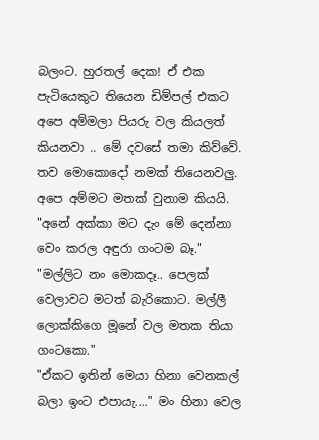බලංට. හුරතල් දෙක! ඒ එක පැටියෙකුට තියෙන ඩිම්පල් එකට අපෙ අම්මලා පියරු වල කියලත් කියනවා .. මේ දවසේ තමා කිව්වේ. තව මොකොදෝ නමක් තියෙනවලු. අපෙ අම්මට මතක් වුනාම කියයි.
"අනේ අක්කා මට දැං මේ දෙන්නා වෙං කරල අඳුරා ගංටම බෑ."
"මල්ලිට නං මොකදෑ.. පෙලක් වෙලාවට මටත් බැරිකොට. මල්ලී ලොක්කිගෙ මූනේ වල මතක තියා ගංටකො."
"ඒකට ඉතින් මෙයා හිනා වෙනකල් බලා ඉංට එපායැ...." මං හිනා වෙල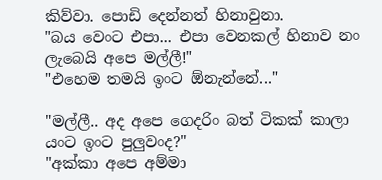කිව්වා. පොඩි දෙන්නත් හිනාවුනා.
"බය වෙංට එපා... එපා වෙනකල් හිනාව නං ලැබෙයි අපෙ මල්ලී!"
"එහෙම තමයි ඉංට ඕනැන්නේ..."

"මල්ලී.. අද අපෙ ගෙදරිං බත් ටිකක් කාලා යංට ඉංට පුලුවංද?"
"අක්කා අපෙ අම්මා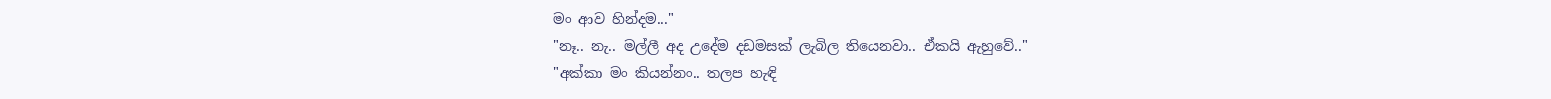මං ආව හින්දම..."
"නෑ.. නැ.. මල්ලී අද උදේම දඩමසක් ලැබිල තියෙනවා.. ඒකයි ඇහුවේ.."
"අක්කා මං කියන්නං.. තලප හැඳි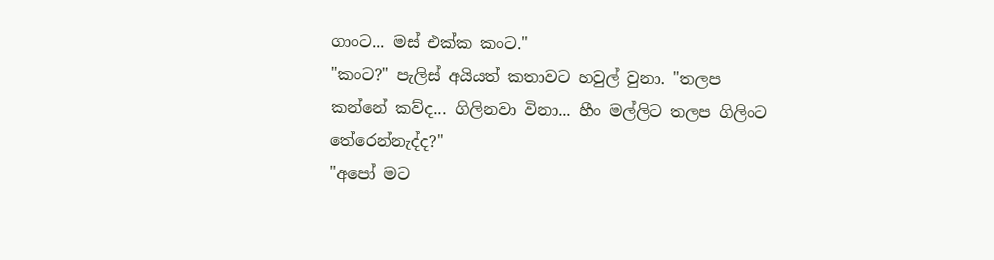ගාංට... මස් එක්ක කංට."
"කංට?" පැලිස් අයියත් කතාවට හවුල් වුනා. "තලප කන්නේ කව්ද... ගිලිනවා විනා... හීං මල්ලිට තලප ගිලිංට තේරෙන්නැද්ද?"
"අපෝ මට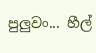පුලුවං... හීල්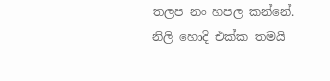තලප නං හපල කන්නේ. නිලි හොදි එක්ක තමයි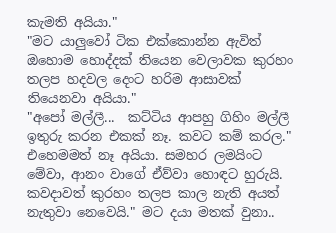කැමති අයියා."
"මට යාලුවෝ ටික එක්කොන්න ඇවිත් ඔහොම හොද්දක් තියෙන වෙලාවක කුරහං තලප හදවල දෙංට හරිම ආසාවක් තියෙනවා අයියා."
"අපෝ මල්ලී...  කට්ටිය ආපහු ගිහිං මල්ලී ඉතුරු කරන එකක් නෑ. කවට කම් කරල."
එහෙමමත් නෑ අයියා. සමහර ලමයිංට මේවා, ආනං වාගේ ඒව්වා හොඳට හුරුයි. කවදාවත් කුරහං තලප කාල නැති අයත් නැතුවා නෙවෙයි." මට දයා මතක් වුනා..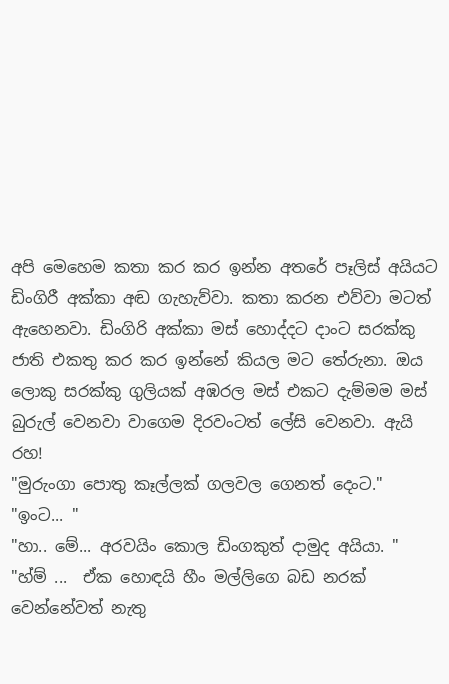අපි මෙහෙම කතා කර කර ඉන්න අතරේ පෑලිස් අයියට ඩිංගිරී අක්කා අඬ ගැහැව්වා. කතා කරන එව්වා මටත් ඇහෙනවා. ඩිංගිරි අක්කා මස් හොද්දට දාංට සරක්කු ජාති එකතු කර කර ඉන්නේ කියල මට තේරුනා. ඔය ලොකු සරක්කු ගුලියක් අඹරල මස් එකට දැම්මම මස් බුරුල් වෙනවා වාගෙම දිරවංටත් ලේසි වෙනවා. ඇයි රහ!
"මුරුංගා පොතු කෑල්ලක් ගලවල ගෙනත් දෙංට."
"ඉංට... "
"හා.. මේ... අරවයිං කොල ඩිංගකුත් දාමුද අයියා. "
"හ්ම් ...  ඒක හොඳයි හීං මල්ලිගෙ බඩ නරක් වෙන්නේවත් නැතු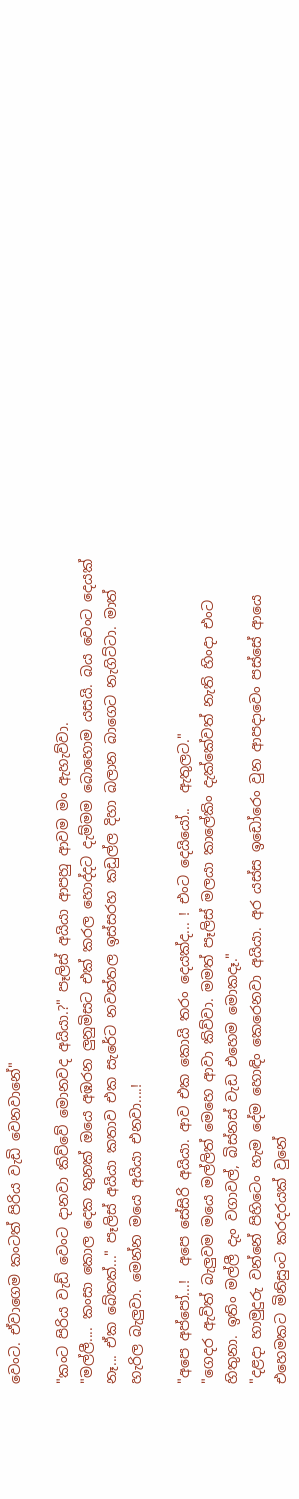වෙංට. ඒවාගෙම කංටත් පිරිය වැඩි වෙනවානේ"

"කංට පිරිය වැඩ් වෙංට දානවා කිව්වේ මොනවද අයියා.?" පෑලිස් අයියා ආපහු ආවම මං ඇහැව්වා.
"මල්ලී.... කංසා කොල දෙක තුනක් ඔයෙ අඹරන ලුනුමිසට එක් කරල හොද්දට දැම්මම බොහොම යසයි. බය වෙංට දෙයක් නෑ... ඒක බේතක්..." පෑලිස් අයියා කතාව එක සැරේට නවත්තල ඉස්සරහ කඩුල්ල දිහා බලාන බාගෙට නැගිට්ටා. මාත් හැරිල බැලුවා. මෙන්න මයෙ අයියා එනවා....!

"අපෙ අප්පෝ...!  අපෙ සේසිරි අයියා. ආව එක කොයි තරං දෙයක්ද... ! එංට දෙයියෝ..  ඇතුලට."
"ගෙදර ඇවිත් බැලුවම මයෙ මල්ලිත් මෙහෙ ආවා කිව්වා. මමත් පෑලිස් මලයා කාලේකිං දැක්කේවත් නැති හිංදා එංට හිතුනා. ඉතිං මල්ලී දැං වගාවල්, බිස්නස් වැඩ එහෙම මොකදෑ."
"දළදා හාමුදුරු වන්නේ පිහිටෙං හැම දේම හොඳිං කෙරෙනවා අයියා. අර යස්ස ඉඩෝරෙං වුන ආපදාවෙං පස්සේ ආයෙ එහෙමකට මිනිසුංට කරදරයක් වුනේ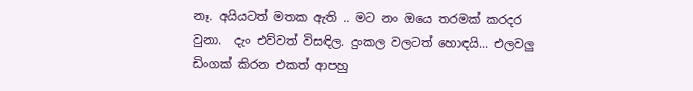නෑ. අයියටත් මතක ඇති .. මට නං ඔයෙ තරමක් කරදර වුනා.  දැං එව්වත් විසඳිල. දුංකල වලටත් හොඳයි... එලවලු ඩිංගක් කිරන එකත් ආපහු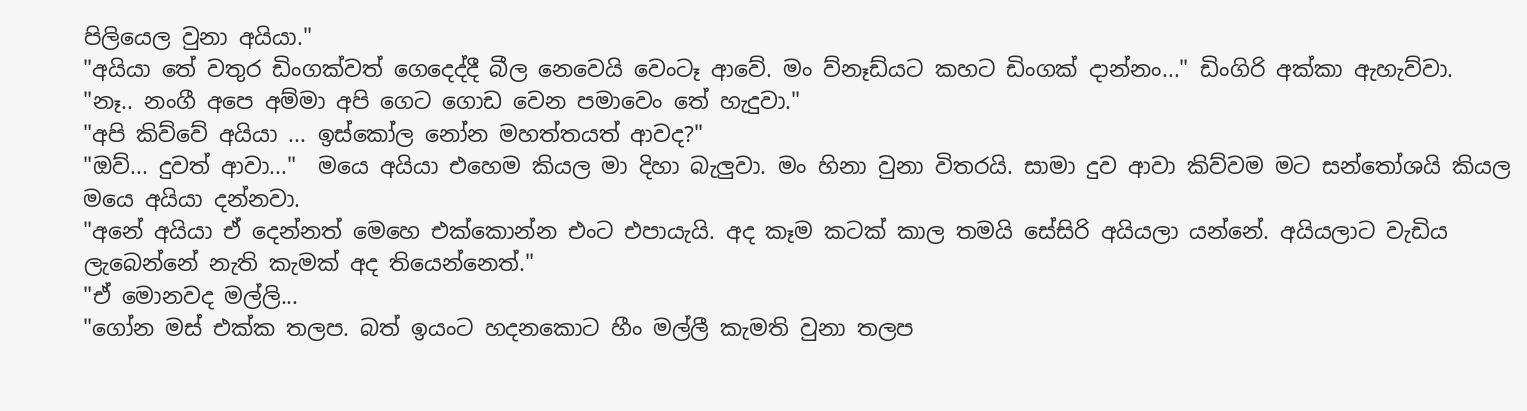පිලියෙල වුනා අයියා."
"අයියා තේ වතුර ඩිංගක්වත් ගෙදෙද්දී බීල නෙවෙයි වෙංටෑ ආවේ. මං ව්නෑඩ්යට කහට ඩිංගක් දාන්නං..." ඩිංගිරි අක්කා ඇහැව්වා.
"නෑ.. නංගී අපෙ අම්මා අපි ගෙට ගොඩ වෙන පමාවෙං තේ හැදුවා."
"අපි කිව්වේ අයියා ... ඉස්කෝල නෝන මහත්තයත් ආවද?"
"ඔව්... දුවත් ආවා..."  මයෙ අයියා එහෙම කියල මා දිහා බැලුවා. මං හිනා වුනා විතරයි. සාමා දුව ආවා කිව්වම මට සන්තෝශයි කියල මයෙ අයියා දන්නවා.
"අනේ අයියා ඒ දෙන්නත් මෙහෙ එක්කොන්න එංට එපායැයි. අද කෑම කටක් කාල තමයි සේසිරි අයියලා යන්නේ. අයියලාට වැඩිය ලැබෙන්නේ නැති කැමක් අද තියෙන්නෙත්."
"ඒ මොනවද මල්ලි...
"ගෝන මස් එක්ක තලප. බත් ඉයංට හදනකොට හීං මල්ලී කැමති වුනා තලප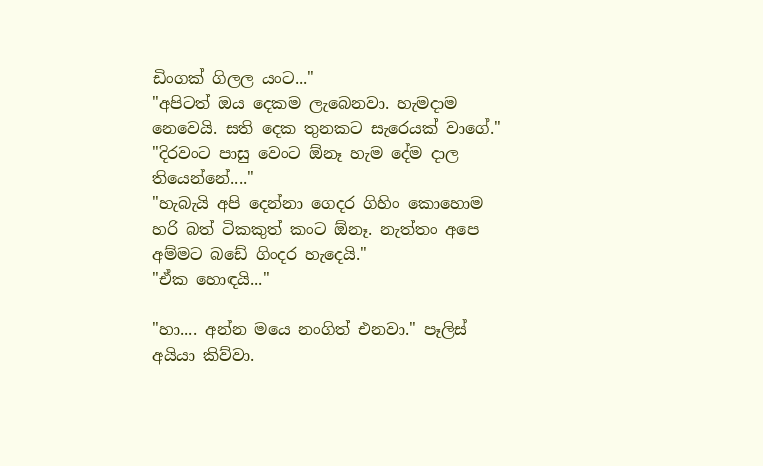ඩිංගක් ගිලල යංට..."
"අපිටත් ඔය දෙකම ලැබෙනවා. හැමදාම නෙවෙයි. සති දෙක තුනකට සැරෙයක් වාගේ."
"දිරවංට පාසු වෙංට ඕනෑ හැම දේම දාල තියෙන්නේ...."
"හැබැයි අපි දෙන්නා ගෙදර ගිහිං කොහොම හරි බත් ටිකකුත් කංට ඕනෑ. නැත්තං අපෙ අම්මට බඩේ ගිංදර හැදෙයි."
"ඒක හොඳයි..."

"හා.... අන්න මයෙ නංගිත් එනවා." පෑලිස් අයියා කිව්වා.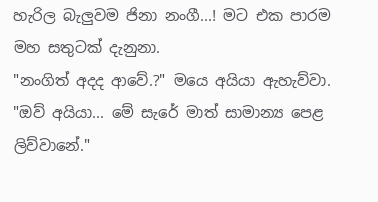හැරිල බැලුවම ජිනා නංගී...! මට එක පාරම මහ සතුටක් දැනුනා.
"නංගිත් අදද ආවේ.?" මයෙ අයියා ඇහැව්වා.
"ඔව් අයියා... මේ සැරේ මාත් සාමාන්‍ය පෙළ ලිව්වානේ."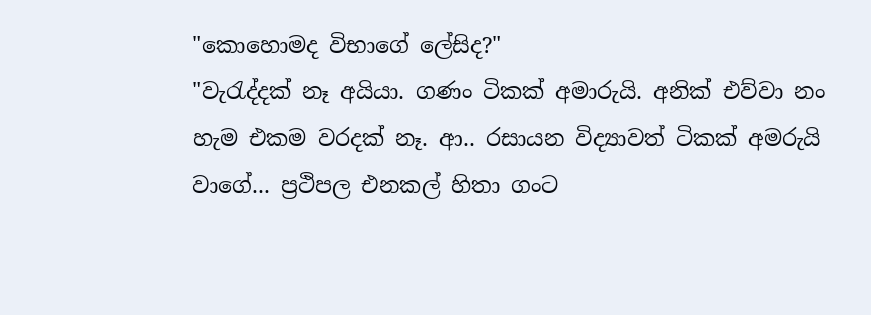"කොහොමද විභාගේ ලේසිද?"
"වැරැද්දක් නෑ අයියා. ගණං ටිකක් අමාරුයි. අනික් එව්වා නං හැම එකම වරදක් නෑ. ආ.. රසායන විද්‍යාවත් ටිකක් අමරුයි වාගේ... ප්‍රථිපල එනකල් හිතා ගංට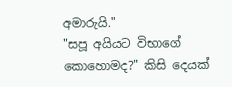අමාරුයි."
"සපූ අයියට විභාගේ කොහොමද?" කිසි දෙයක්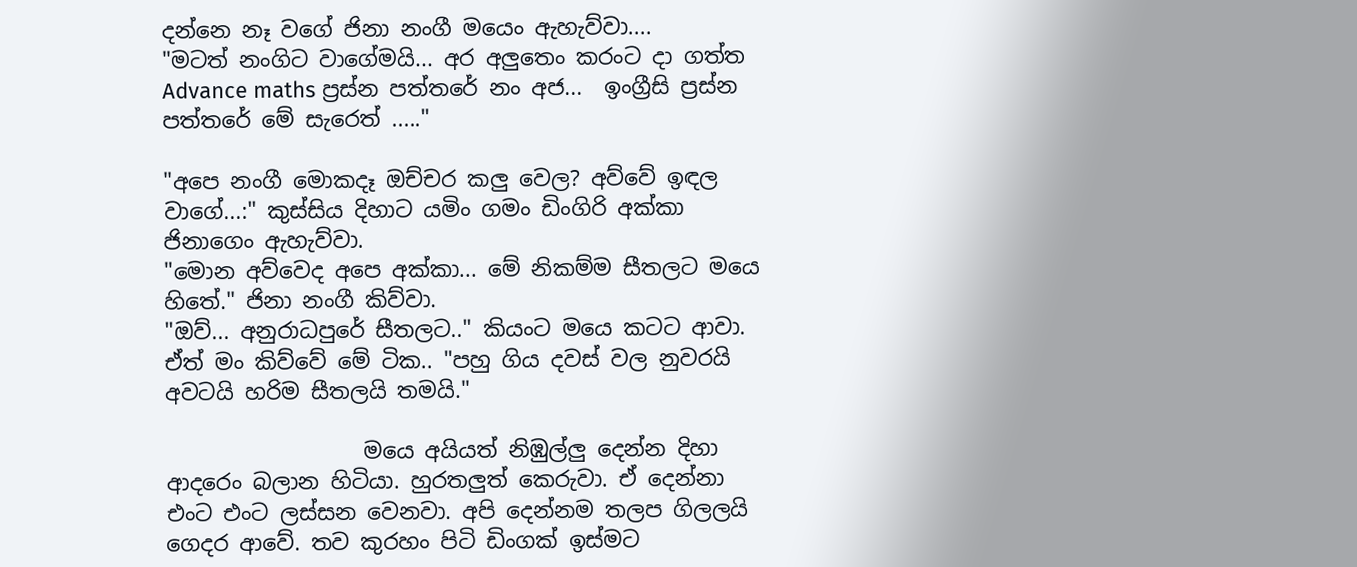දන්නෙ නෑ වගේ ජිනා නංගී මයෙං ඇහැව්වා....
"මටත් නංගිට වාගේමයි... අර අලුතෙං කරංට දා ගත්ත Advance maths ප්‍රස්න පත්තරේ නං අජ...  ඉංග්‍රීසි ප්‍රස්න පත්තරේ මේ සැරෙත් ....."

"අපෙ නංගී මොකදෑ ඔච්චර කලු වෙල? අව්වේ ඉඳල වාගේ...:" කුස්සිය දිහාට යමිං ගමං ඩිංගිරි අක්කා ජිනාගෙං ඇහැව්වා.
"මොන අව්වෙද අපෙ අක්කා... මේ නිකම්ම සීතලට මයෙ හිතේ." ජිනා නංගී කිව්වා.
"ඔව්... අනුරාධපුරේ සීතලට.." කියංට මයෙ කටට ආවා. ඒත් මං කිව්වේ මේ ටික.. "පහු ගිය දවස් වල නුවරයි අවටයි හරිම සීතලයි තමයි."

                  මයෙ අයියත් නිඹුල්ලු දෙන්න දිහා ආදරෙං බලාන හිටියා. හුරතලුත් කෙරුවා. ඒ දෙන්නා එංට එංට ලස්සන වෙනවා. අපි දෙන්නම තලප ගිලලයි ගෙදර ආවේ. තව කුරහං පිටි ඩිංගක් ඉස්මට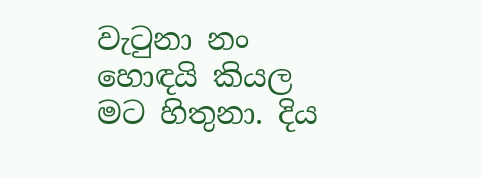වැටුනා නං හොඳයි කියල මට හිතුනා. දිය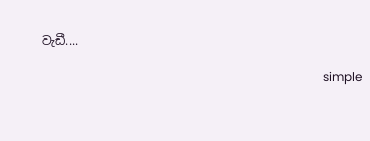වැඩී....

                                                                                              simple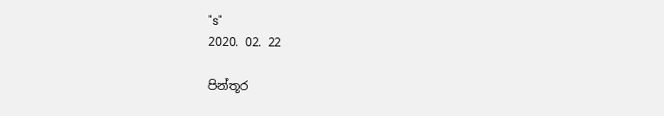"s"
2020. 02. 22

පින්තූර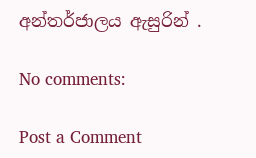අන්තර්ජාලය ඇසුරින් .

No comments:

Post a Comment